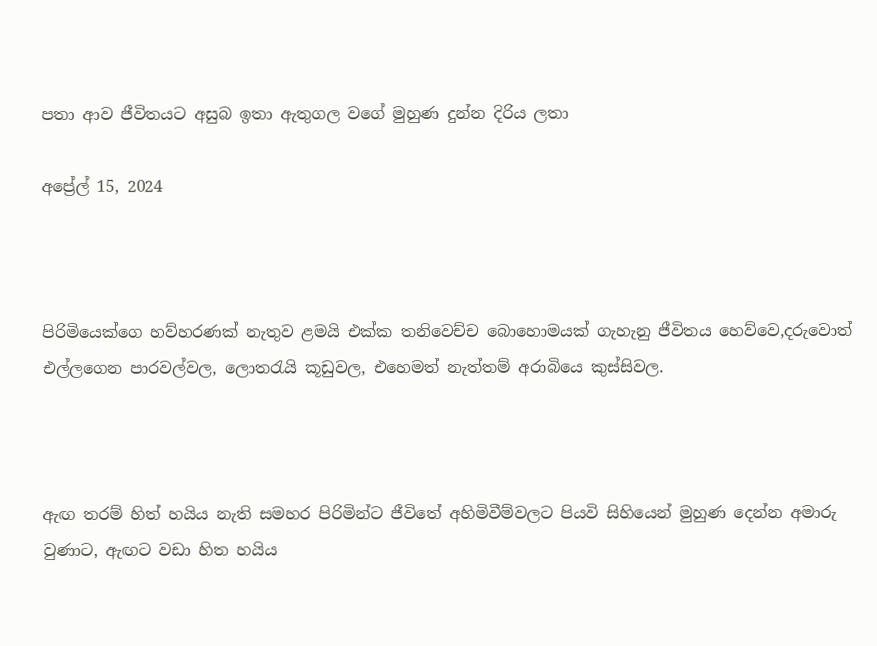පතා ආව ජීවිතයට අසුබ ඉතා ඇතුගල වගේ මුහුණ දුන්න දිරිය ලතා

අප්‍රේල් 15, 2024



පිරිමියෙක්ගෙ හව්හරණක් නැතුව ළමයි එක්ක තනිවෙච්ච බොහොමයක් ගැහැනු ජීවිතය හෙව්වෙ,දරුවොත් එල්ලගෙන පාරවල්වල, ලොතරැයි කූඩුවල, එහෙමත් නැත්තම් අරාබියෙ කුස්සිවල.



ඇඟ තරම් හිත් හයිය නැති සමහර පිරිමින්ට ජීවිතේ අහිමිවීම්වලට පියවි සිහියෙන් මුහුණ දෙන්න අමාරු වුණාට, ඇඟට වඩා හිත හයිය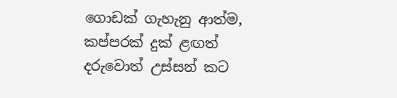ගොඩක් ගැහැනු ආත්ම, කප්පරක් දුක් ළඟත් දරුවොත් උස්සන් කට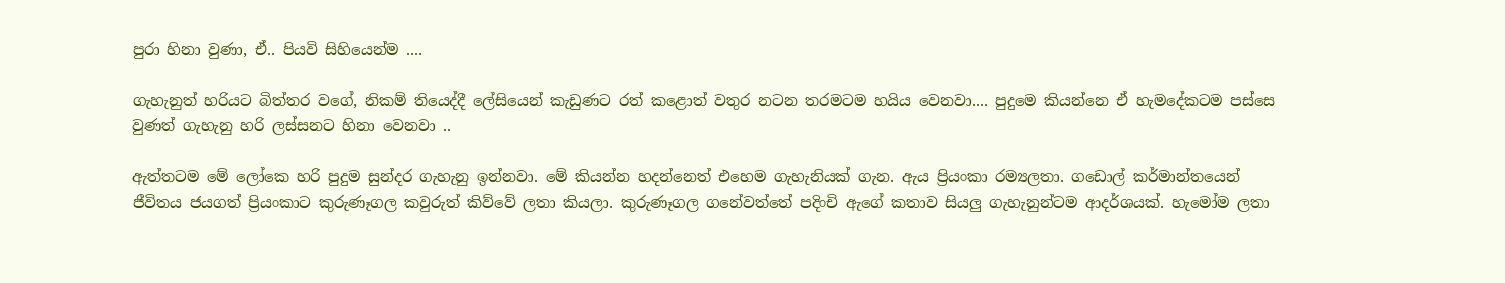පුරා හිනා වුණා, ඒ.. පියවි සිහියෙන්ම ....

ගැහැනුත් හරියට බිත්තර වගේ, නිකම් තියෙද්දී ලේසියෙන් කැඩුණට රත් කළොත් වතුර නටන තරමටම හයිය වෙනවා.... පුදුමෙ කියන්නෙ ඒ හැමදේකටම පස්සෙ වුණත් ගැහැනු හරි ලස්සනට හිනා වෙනවා ..

ඇත්තටම මේ ලෝකෙ හරි පුදුම සුන්දර ගැහැනු ඉන්නවා. මේ කියන්න හදන්නෙත් එහෙම ගැහැනියක් ගැන. ඇය ප්‍රියංකා රම්‍යලතා. ගඩොල් කර්මාන්තයෙන් ජීවිතය ජයගත් ප්‍රියංකාට කුරුණෑගල කවුරුත් කිව්වේ ලතා කියලා. කුරුණෑගල ගනේවත්තේ පදිංචි ඇගේ කතාව සියලු ගැහැනුන්ටම ආදර්ශයක්. හැමෝම ලතා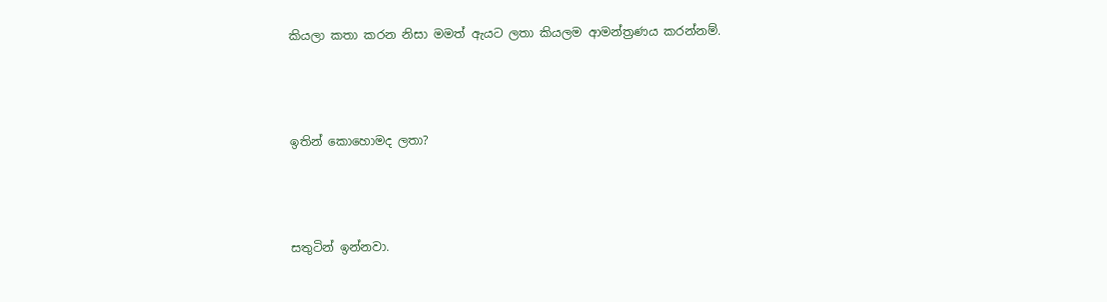කියලා කතා කරන නිසා මමත් ඇයට ලතා කියලම ආමන්ත්‍රණය කරන්නම්.



ඉතින් කොහොමද ලතා?



සතුටින් ඉන්නවා.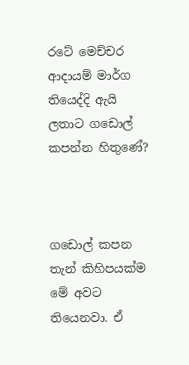රටේ මෙච්චර ආදායම් මාර්ග තියෙද්දි ඇයි ලතාට ගඩොල් කපන්න හිතුණේ?



ගඩොල් කපන තැන් කිහිපයක්ම මේ අවට තියෙනවා. ඒ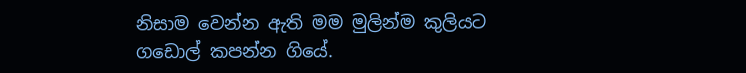නිසාම වෙන්න ඇති මම මුලින්ම කුලියට ගඩොල් කපන්න ගියේ.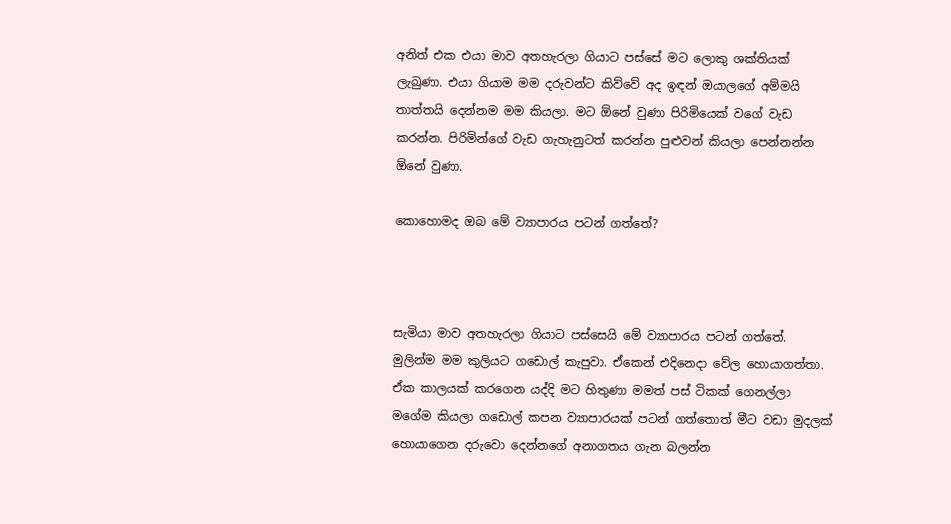අනිත් එක එයා මාව අතහැරලා ගියාට පස්සේ මට ලොකු ශක්තියක් ලැබුණා. එයා ගියාම මම දරුවන්ට කිව්වේ අද ඉඳන් ඔයාලගේ අම්මයි තාත්තයි දෙන්නම මම කියලා. මට ඕනේ වුණා පිරිමියෙක් වගේ වැඩ කරන්න. පිරිමින්ගේ වැඩ ගැහැනුටත් කරන්න පුළුවන් කියලා පෙන්නන්න ඕනේ වුණා.

කොහොමද ඔබ මේ ව්‍යාපාරය පටන් ගත්තේ?



සැමියා මාව අතහැරලා ගියාට පස්සෙයි මේ ව්‍යාපාරය පටන් ගත්තේ. මුලින්ම මම කුලියට ගඩොල් කැපුවා. ඒකෙන් එදිනෙදා වේල හොයාගත්තා. ඒක කාලයක් කරගෙන යද්දි මට හිතුණා මමත් පස් ටිකක් ගෙනල්ලා මගේම කියලා ගඩොල් කපන ව්‍යාපාරයක් පටන් ගත්තොත් මීට වඩා මුදලක් හොයාගෙන දරුවො දෙන්නගේ අනාගතය ගැන බලන්න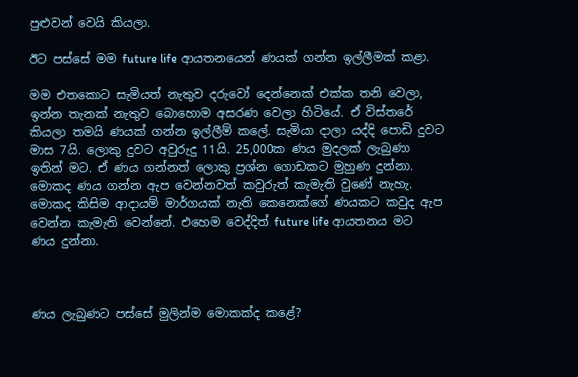පුළුවන් වෙයි කියලා.

ඊට පස්සේ මම future life ආයතනයෙන් ණයක් ගන්න ඉල්ලීමක් කළා.

මම එතකොට සැමියත් නැතුව දරුවෝ දෙන්නෙක් එක්ක තනි වෙලා, ඉන්න තැනක් නැතුව බොහොම අසරණ වෙලා හිටියේ. ඒ විස්තරේ කියලා තමයි ණයක් ගන්න ඉල්ලීම් කලේ. සැමියා දාලා යද්දි පොඩි දුවට මාස 7යි. ලොකු දුවට අවුරුදු 11යි. 25,000ක ණය මුදලක් ලැබුණා ඉතින් මට. ඒ ණය ගන්නත් ලොකු ප්‍රශ්න ගොඩකට මුහුණ දුන්නා. මොකද ණය ගන්න ඇප වෙන්නවත් කවුරුත් කැමැති වුණේ නැහැ. මොකද කිසිම ආදායම් මාර්ගයක් නැති කෙනෙක්ගේ ණයකට කවුද ඇප වෙන්න කැමැති වෙන්නේ. එහෙම වෙද්දිත් future life ආයතනය මට ණය දුන්නා.



ණය ලැබුණට පස්සේ මුලින්ම මොකක්ද කළේ?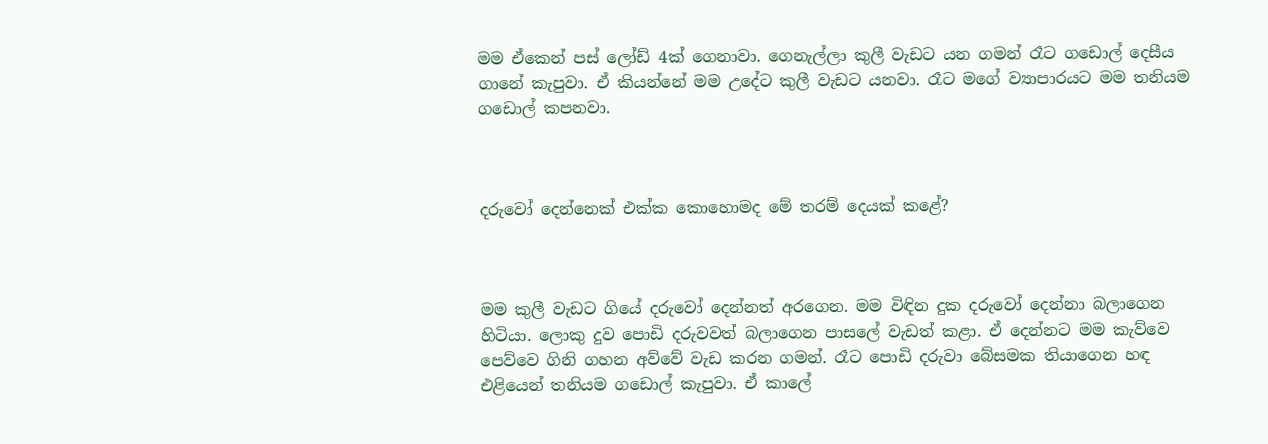මම ඒකෙන් පස් ලෝඩ් 4ක් ගෙනාවා. ගෙනැල්ලා කුලී වැඩට යන ගමන් රෑට ගඩොල් දෙසීය ගානේ කැපුවා. ඒ කියන්නේ මම උදේට කුලී වැඩට යනවා. රෑට මගේ ව්‍යාපාරයට මම තනියම ගඩොල් කපනවා.



දරුවෝ දෙන්නෙක් එක්ක කොහොමද මේ තරම් දෙයක් කළේ?



මම කුලී වැඩට ගියේ දරුවෝ දෙන්නත් අරගෙන. මම විඳින දුක දරුවෝ දෙන්නා බලාගෙන හිටියා. ලොකු දුව පොඩි දරුවවත් බලාගෙන පාසලේ වැඩත් කළා. ඒ දෙන්නට මම කැව්වෙ පෙව්වෙ ගිනි ගහන අව්වේ වැඩ කරන ගමන්. රෑට පොඩි දරුවා බේසමක තියාගෙන හඳ එළියෙන් තනියම ගඩොල් කැපුවා. ඒ කාලේ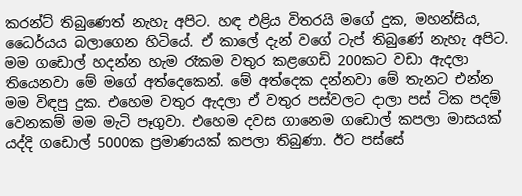කරන්ට් තිබුණෙත් නැහැ අපිට. හඳ එළිය විතරයි මගේ දුක, මහන්සිය, ධෛර්යය බලාගෙන හිටියේ. ඒ කාලේ දැන් වගේ ටැප් තිබුණේ නැහැ අපිට. මම ගඩොල් හදන්න හැම රෑකම වතුර කළගෙඩි 200කට වඩා ඇදලා තියෙනවා මේ මගේ අත්දෙකෙන්. මේ අත්දෙක දන්නවා මේ තැනට එන්න මම විඳපු දුක. එහෙම වතුර ඇදලා ඒ වතුර පස්වලට දාලා පස් ටික පදම් වෙනකම් මම මැටි පෑගුවා. එහෙම දවස ගානෙම ගඩොල් කපලා මාසයක් යද්දි ගඩොල් 5000ක ප්‍රමාණයක් කපලා තිබුණා. ඊට පස්සේ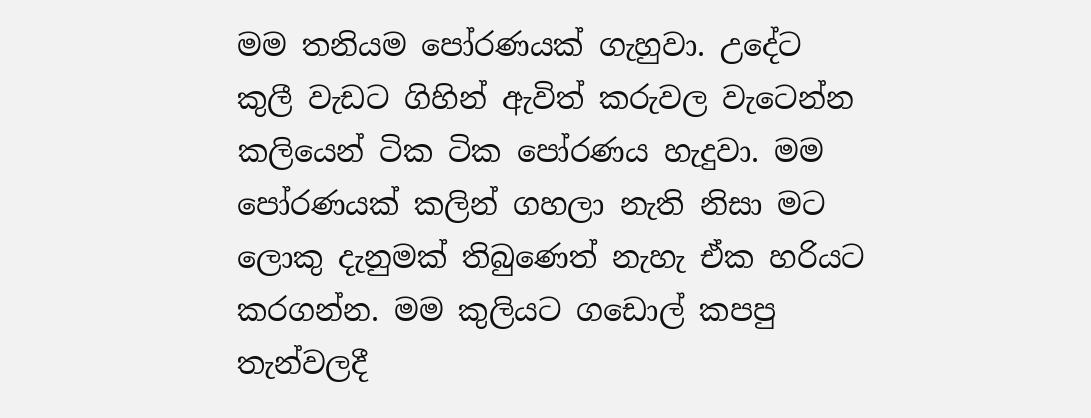මම තනියම පෝරණයක් ගැහුවා. උදේට කුලී වැඩට ගිහින් ඇවිත් කරුවල වැටෙන්න කලියෙන් ටික ටික පෝරණය හැදුවා. මම පෝරණයක් කලින් ගහලා නැති නිසා මට ලොකු දැනුමක් තිබුණෙත් නැහැ ඒක හරියට කරගන්න. මම කුලියට ගඩොල් කපපු තැන්වලදී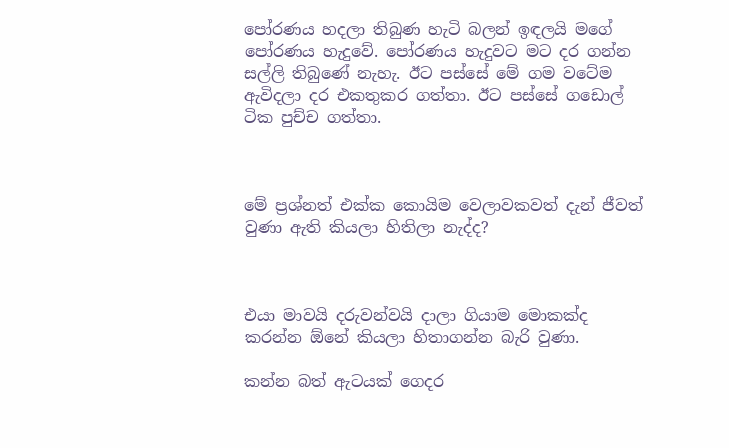පෝරණය හදලා තිබුණ හැටි බලන් ඉඳලයි මගේ පෝරණය හැදුවේ. පෝරණය හැදුවට මට දර ගන්න සල්ලි තිබුණේ නැහැ. ඊට පස්සේ මේ ගම වටේම ඇවිදලා දර එකතුකර ගත්තා. ඊට පස්සේ ගඩොල් ටික පුච්ච ගත්තා.



මේ ප්‍රශ්නත් එක්ක කොයිම වෙලාවකවත් දැන් ජීවත් වුණා ඇති කියලා හිතිලා නැද්ද?



එයා මාවයි දරුවන්වයි දාලා ගියාම මොකක්ද කරන්න ඕනේ කියලා හිතාගන්න බැරි වුණා.

කන්න බත් ඇටයක් ගෙදර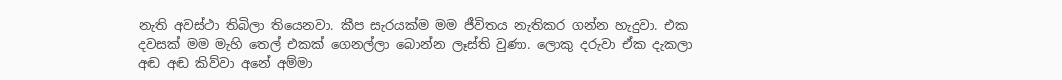නැති අවස්ථා තිබිලා තියෙනවා. කීප සැරයක්ම මම ජීවිතය නැතිකර ගන්න හැදුවා. එක දවසක් මම මැහි තෙල් එකක් ගෙනල්ලා බොන්න ලෑස්ති වුණා. ලොකු දරුවා ඒක දැකලා අඬ අඬ කිව්වා අනේ අම්මා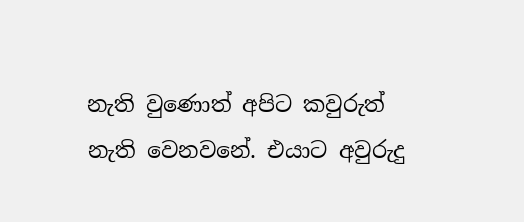නැති වුණොත් අපිට කවුරුත් නැති වෙනවනේ. එයාට අවුරුදු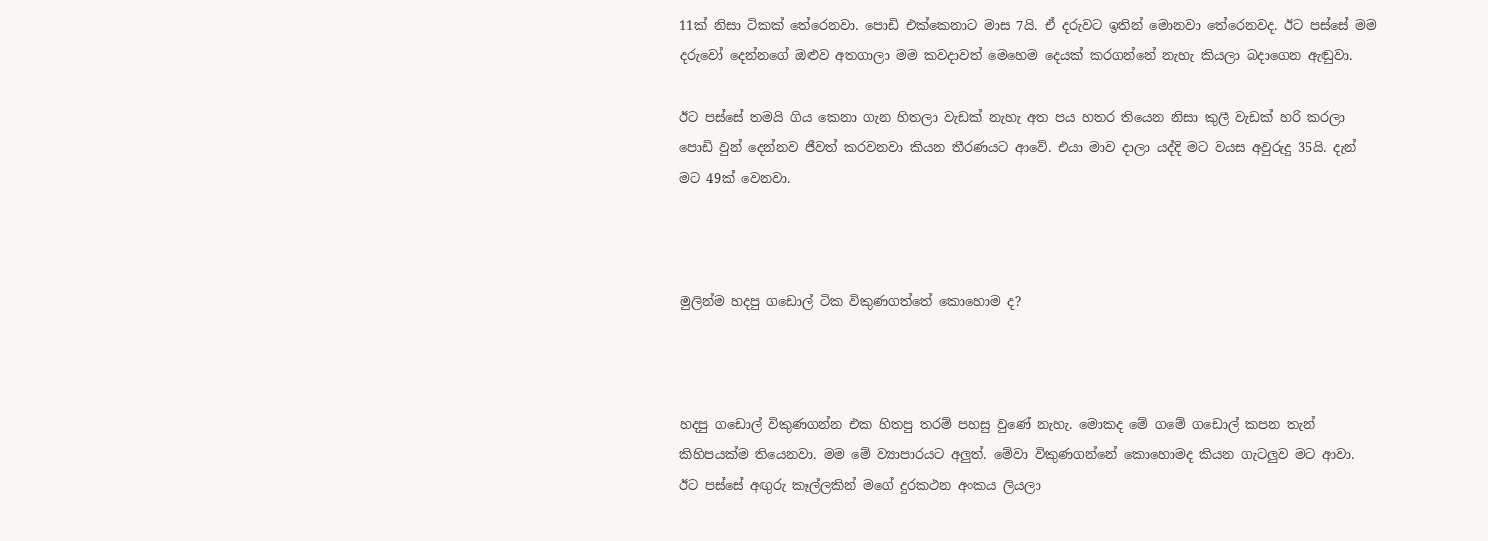11ක් නිසා ටිකක් තේරෙනවා. පොඩි එක්කෙනාට මාස 7යි. ඒ දරුවට ඉතින් මොනවා තේරෙනවද. ඊට පස්සේ මම දරුවෝ දෙන්නගේ ඔළුව අතගාලා මම කවදාවත් මෙහෙම දෙයක් කරගන්නේ නැහැ කියලා බදාගෙන ඇඬුවා.

ඊට පස්සේ තමයි ගිය කෙනා ගැන හිතලා වැඩක් නැහැ අත පය හතර තියෙන නිසා කුලී වැඩක් හරි කරලා පොඩි වුන් දෙන්නව ජීවත් කරවනවා කියන තීරණයට ආවේ. එයා මාව දාලා යද්දි මට වයස අවුරුදු 35යි. දැන් මට 49ක් වෙනවා.



මුලින්ම හදපු ගඩොල් ටික විකුණගත්තේ කොහොම ද?



හදපු ගඩොල් විකුණගන්න එක හිතපු තරම් පහසු වුණේ නැහැ. මොකද මේ ගමේ ගඩොල් කපන තැන් කිහිපයක්ම තියෙනවා. මම මේ ව්‍යාපාරයට අලුත්. මේවා විකුණගන්නේ කොහොමද කියන ගැටලුව මට ආවා. ඊට පස්සේ අඟුරු කෑල්ලකින් මගේ දුරකථන අංකය ලියලා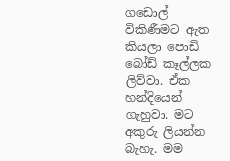ගඩොල් විකිණීමට ඇත කියලා පොඩි බෝඩ් කෑල්ලක ලිව්වා. ඒක හන්දියෙන් ගැහුවා. මට අකුරු ලියන්න බැහැ. මම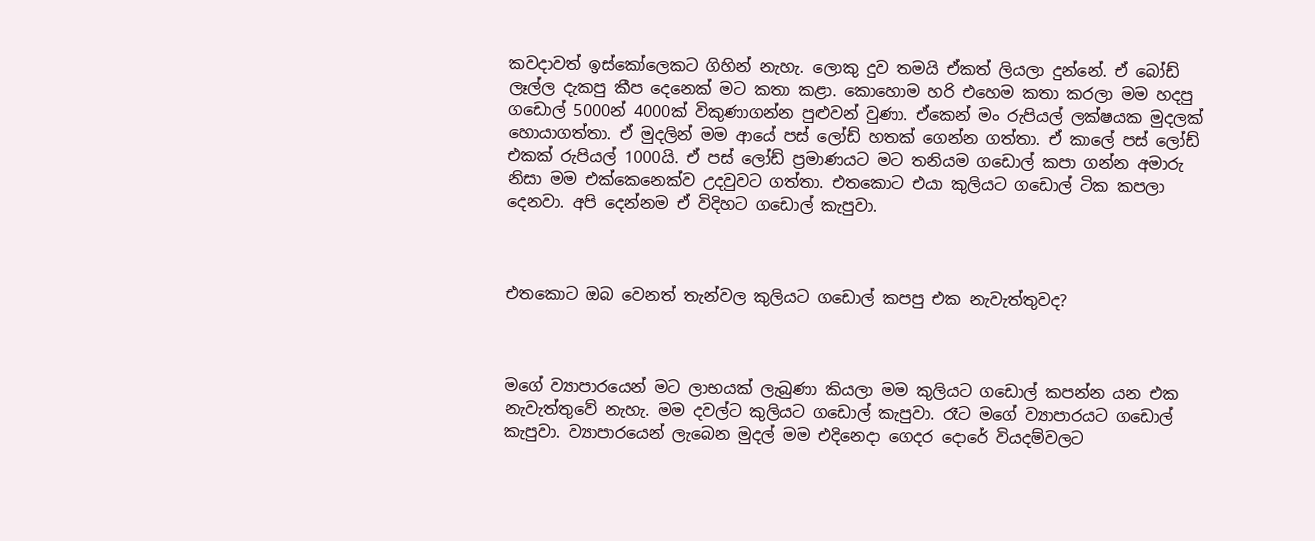කවදාවත් ඉස්කෝලෙකට ගිහින් නැහැ. ලොකු දුව තමයි ඒකත් ලියලා දුන්නේ. ඒ බෝඩ් ලෑල්ල දැකපු කීප දෙනෙක් මට කතා කළා. කොහොම හරි එහෙම කතා කරලා මම හදපු ගඩොල් 5000න් 4000ක් විකුණාගන්න පුළුවන් වුණා. ඒකෙන් මං රුපියල් ලක්ෂයක මුදලක් හොයාගත්තා. ඒ මුදලින් මම ආයේ පස් ලෝඩ් හතක් ගෙන්න ගත්තා. ඒ කාලේ පස් ලෝඩ් එකක් රුපියල් 1000යි. ඒ පස් ලෝඩ් ප්‍රමාණයට මට තනියම ගඩොල් කපා ගන්න අමාරු නිසා මම එක්කෙනෙක්ව උදවුවට ගත්තා. එතකොට එයා කුලියට ගඩොල් ටික කපලා දෙනවා. අපි දෙන්නම ඒ විදිහට ගඩොල් කැපුවා.



එතකොට ඔබ වෙනත් තැන්වල කුලියට ගඩොල් කපපු එක නැවැත්තුවද?



මගේ ව්‍යාපාරයෙන් මට ලාභයක් ලැබුණා කියලා මම කුලියට ගඩොල් කපන්න යන එක නැවැත්තුවේ නැහැ. මම දවල්ට කුලියට ගඩොල් කැපුවා. රෑට මගේ ව්‍යාපාරයට ගඩොල් කැපුවා. ව්‍යාපාරයෙන් ලැබෙන මුදල් මම එදිනෙදා ගෙදර දොරේ වියදම්වලට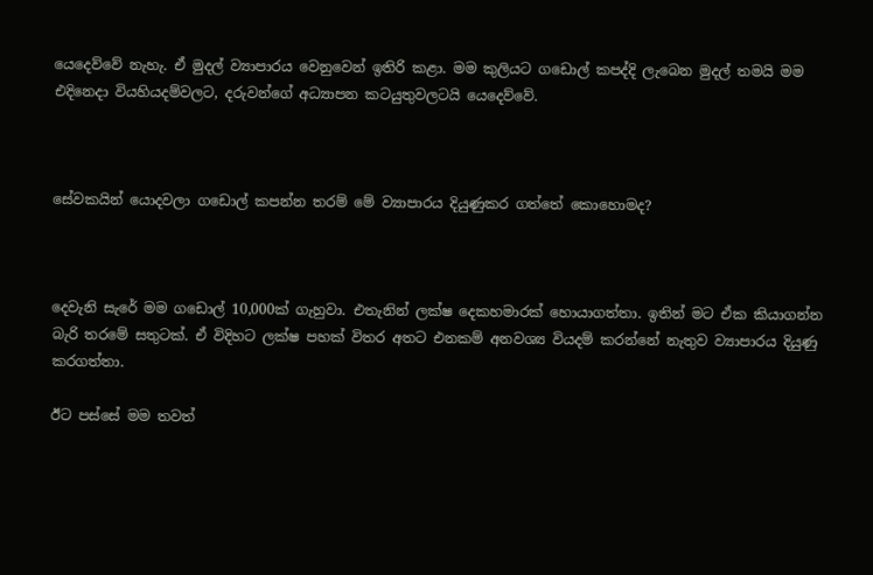යෙදෙව්වේ නැහැ. ඒ මුදල් ව්‍යාපාරය වෙනුවෙන් ඉතිරි කළා. මම කුලියට ගඩොල් කපද්දි ලැබෙන මුදල් තමයි මම එදිනෙදා වියහියදම්වලට, දරුවන්ගේ අධ්‍යාපන කටයුතුවලටයි යෙදෙව්වේ.



සේවකයින් යොදවලා ගඩොල් කපන්න තරම් මේ ව්‍යාපාරය දියුණුකර ගත්තේ කොහොමද?



දෙවැනි සැරේ මම ගඩොල් 10,000ක් ගැහුවා. එතැනින් ලක්ෂ දෙකහමාරක් හොයාගත්තා. ඉතින් මට ඒක කියාගන්න බැරි තරමේ සතුටක්. ඒ විදිහට ලක්ෂ පහක් විතර අතට එනකම් අනවශ්‍ය වියදම් කරන්නේ නැතුව ව්‍යාපාරය දියුණු කරගත්තා.

ඊට පස්සේ මම තවත්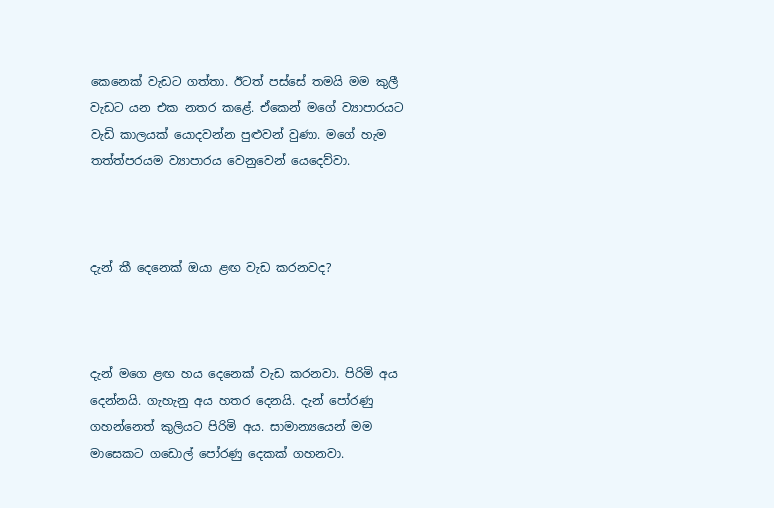කෙනෙක් වැඩට ගත්තා. ඊටත් පස්සේ තමයි මම කුලී වැඩට යන එක නතර කළේ. ඒකෙන් මගේ ව්‍යාපාරයට වැඩි කාලයක් යොදවන්න පුළුවන් වුණා. මගේ හැම තත්ත්පරයම ව්‍යාපාරය වෙනුවෙන් යෙදෙව්වා.



දැන් කී දෙනෙක් ඔයා ළඟ වැඩ කරනවද?



දැන් මගෙ ළඟ හය දෙනෙක් වැඩ කරනවා. පිරිමි අය දෙන්නයි. ගැහැනු අය හතර දෙනයි. දැන් පෝරණු ගහන්නෙත් කුලියට පිරිමි අය. සාමාන්‍යයෙන් මම මාසෙකට ගඩොල් පෝරණු දෙකක් ගහනවා.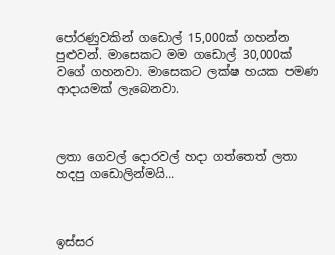පෝරණුවකින් ගඩොල් 15,000ක් ගහන්න පුළුවන්. මාසෙකට මම ගඩොල් 30,000ක් වගේ ගහනවා. මාසෙකට ලක්ෂ හයක පමණ ආදායමක් ලැබෙනවා.



ලතා ගෙවල් දොරවල් හදා ගත්තෙත් ලතා හදපු ගඩොලින්මයි...



ඉස්සර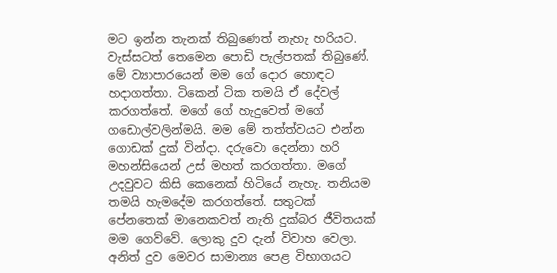මට ඉන්න තැනක් තිබුණෙත් නැහැ හරියට. වැස්සටත් තෙමෙන පොඩි පැල්පතක් තිබුණේ. මේ ව්‍යාපාරයෙන් මම ගේ දොර හොඳට හදාගත්තා. ටිකෙන් ටික තමයි ඒ දේවල් කරගත්තේ. මගේ ගේ හැදුවෙත් මගේ ගඩොල්වලින්මයි. මම මේ තත්ත්වයට එන්න ගොඩක් දුක් වින්දා. දරුවො දෙන්නා හරි මහන්සියෙන් උස් මහත් කරගත්තා. මගේ උදවුවට කිසි කෙනෙක් හිටියේ නැහැ. තනියම තමයි හැමදේම කරගත්තේ. සතුටක් පේනතෙක් මානෙකවත් නැති දුක්බර ජීවිතයක් මම ගෙව්වේ. ලොකු දුව දැන් විවාහ වෙලා. අනිත් දුව මෙවර සාමාන්‍ය පෙළ විභාගයට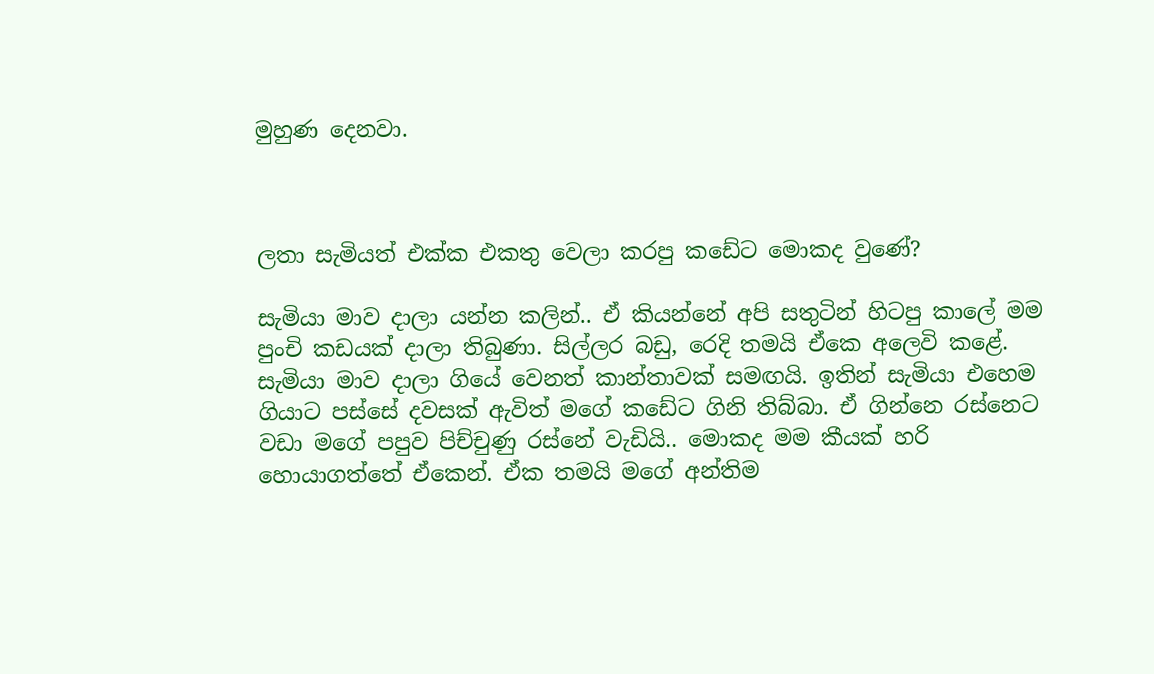මුහුණ දෙනවා.



ලතා සැමියත් එක්ක එකතු වෙලා කරපු කඩේට මොකද වුණේ?

සැමියා මාව දාලා යන්න කලින්.. ඒ කියන්නේ අපි සතුටින් හිටපු කාලේ මම පුංචි කඩයක් දාලා තිබුණා. සිල්ලර බඩු, රෙදි තමයි ඒකෙ අලෙවි කළේ. සැමියා මාව දාලා ගියේ වෙනත් කාන්තාවක් සමඟයි. ඉතින් සැමියා එහෙම ගියාට පස්සේ දවසක් ඇවිත් මගේ කඩේට ගිනි තිබ්බා. ඒ ගින්නෙ රස්නෙට වඩා මගේ පපුව පිච්චුණු රස්නේ වැඩියි.. මොකද මම කීයක් හරි හොයාගත්තේ ඒකෙන්. ඒක තමයි මගේ අන්තිම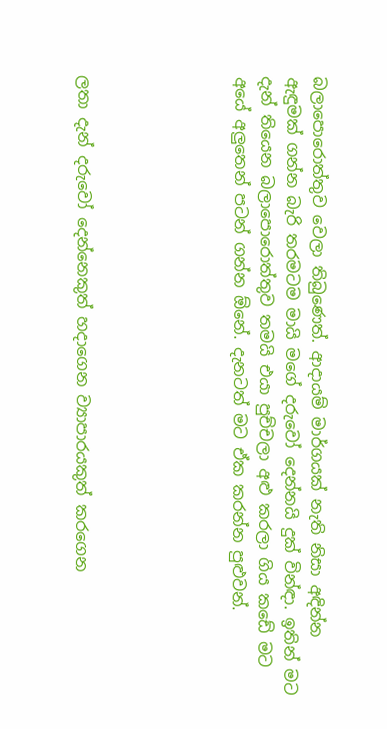බලාපොරොත්තුව වෙලා තිබුණෙත්. ආදායම් මාර්ගයක් නැති නිසා අඳින්න ඇඳුමක් ගන්න බැරි තරමටම මායි මගේ දරුවෝ දෙන්නයි දුක් වින්ඳා. ඉතින් මට දැන් තියෙන බලාපොරොත්තුව තමයි එයා පුච්චලා අළු කරලා ගිය කඩේ මට අයේ අලුතෙන් පටන් ගන්න ඕනේ. දැනටත් මට ඒක කරන්න පුළුවන්.





ලතා දැන් දරුවෝ දෙන්නෙකුත් හදාගෙන ව්‍යාපාරයකුත් කරගෙන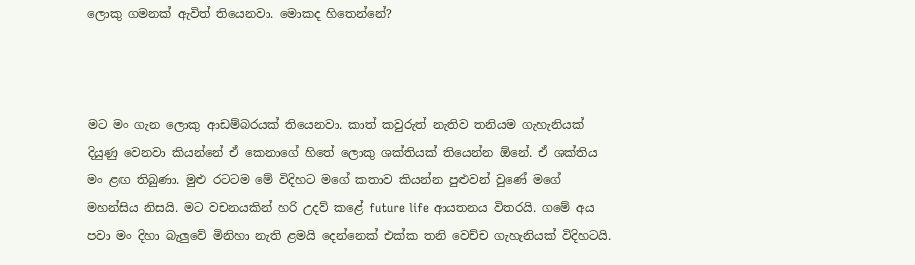ලොකු ගමනක් ඇවිත් තියෙනවා. මොකද හිතෙන්නේ?



මට මං ගැන ලොකු ආඩම්බරයක් තියෙනවා. කාත් කවුරුත් නැතිව තනියම ගැහැනියක් දියුණු වෙනවා කියන්නේ ඒ කෙනාගේ හිතේ ලොකු ශක්තියක් තියෙන්න ඕනේ. ඒ ශක්තිය මං ළඟ තිබුණා. මුළු රටටම මේ විදිහට මගේ කතාව කියන්න පුළුවන් වුණේ මගේ මහන්සිය නිසයි. මට වචනයකින් හරි උදව් කළේ future life ආයතනය විතරයි. ගමේ අය පවා මං දිහා බැලුවේ මිනිහා නැති ළමයි දෙන්නෙක් එක්ක තනි වෙච්ච ගැහැනියක් විදිහටයි.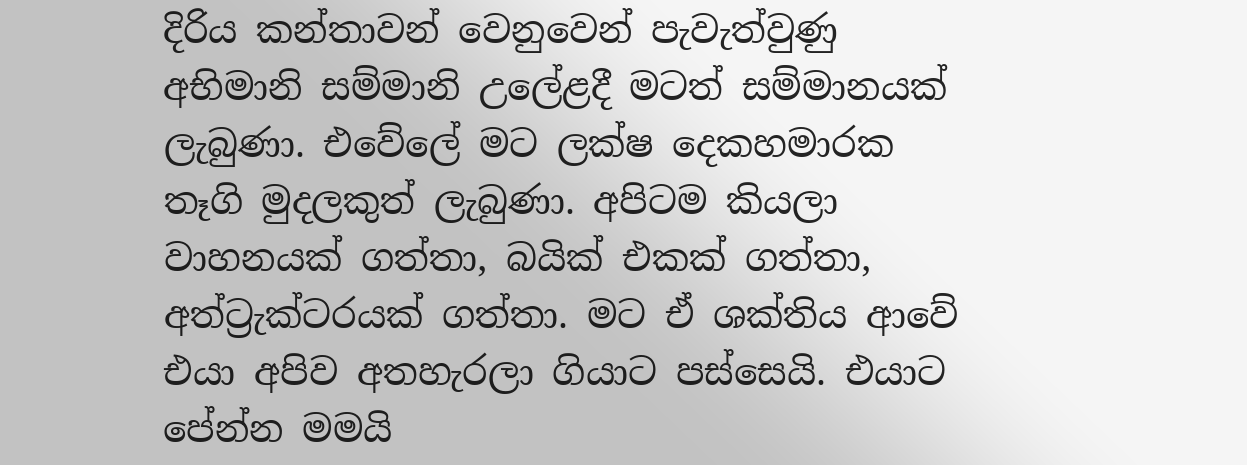දිරිය කන්තාවන් වෙනුවෙන් පැවැත්වුණු අභිමානි සම්මානි උලේළදී මටත් සම්මානයක් ලැබුණා. එවේලේ මට ලක්ෂ දෙකහමාරක තෑගි මුදලකුත් ලැබුණා. අපිටම කියලා වාහනයක් ගත්තා, බයික් එකක් ගත්තා, අත්ට්‍රැක්ටරයක් ගත්තා. මට ඒ ශක්තිය ආවේ එයා අපිව අතහැරලා ගියාට පස්සෙයි. එයාට පේන්න මමයි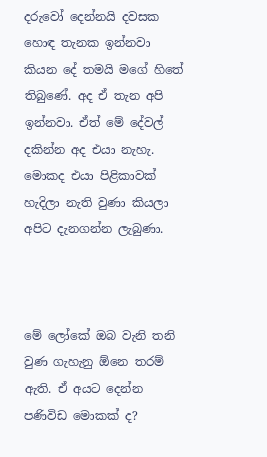දරුවෝ දෙන්නයි දවසක හොඳ තැනක ඉන්නවා කියන දේ තමයි මගේ හිතේ තිබුණේ. අද ඒ තැන අපි ඉන්නවා. ඒත් මේ දේවල් දකින්න අද එයා නැහැ. මොකද එයා පිළිකාවක් හැදිලා නැති වුණා කියලා අපිට දැනගන්න ලැබුණා.



මේ ලෝකේ ඔබ වැනි තනි වුණ ගැහැනු ඕනෙ තරම් ඇති. ඒ අයට දෙන්න පණිවිඩ මොකක් ද?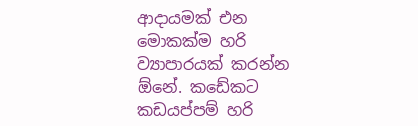ආදායමක් එන මොකක්ම හරි ව්‍යාපාරයක් කරන්න ඕනේ. කඩේකට කඩයප්පම් හරි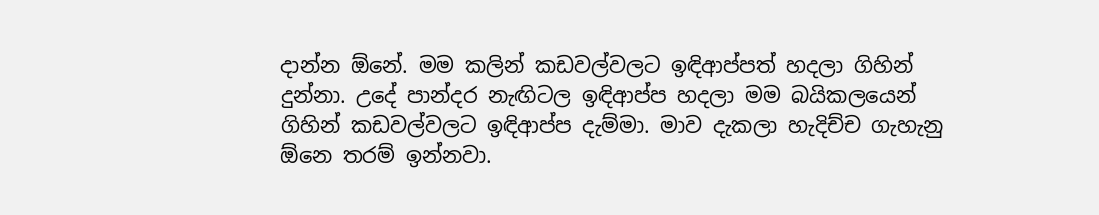දාන්න ඕනේ. මම කලින් කඩවල්වලට ඉඳිආප්පත් හදලා ගිහින් දුන්නා. උදේ පාන්දර නැඟිටල ඉඳිආප්ප හදලා මම බයිකලයෙන් ගිහින් කඩවල්වලට ඉඳිආප්ප දැම්මා. මාව දැකලා හැදිච්ච ගැහැනු ඕනෙ තරම් ඉන්නවා.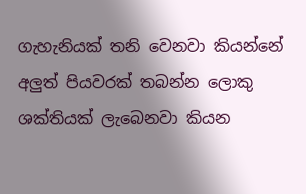ගැහැනියක් තනි වෙනවා කියන්නේ අලුත් පියවරක් තබන්න ලොකු ශක්තියක් ලැබෙනවා කියන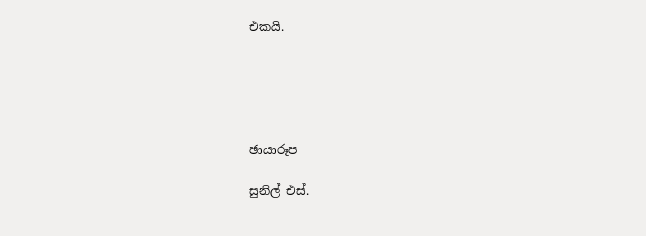එකයි.





ඡායාරූප

සුනිල් එස්.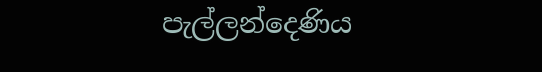පැල්ලන්දෙණිය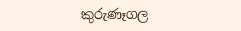කුරුණෑගල